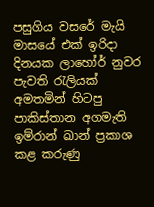පසුගිය වසරේ මැයි මාසයේ එක් ඉරිදා දිනයක ලාහෝර් නුවර පැවති රැලියක් අමතමින් හිටපු පාකිස්තාන අගමැති ඉම්රාන් ඛාන් ප්‍රකාශ කළ කරුණු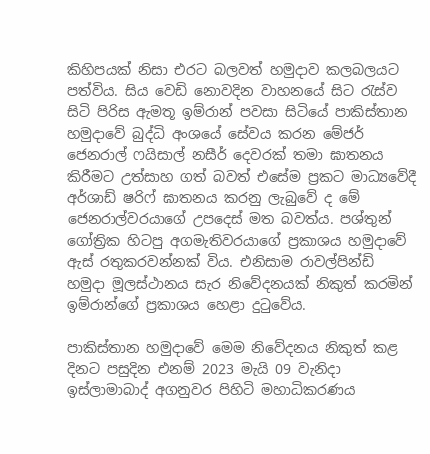කිහිපයක් නිසා එරට බලවත් හමුදාව කලබලයට පත්විය. සිය වෙඩි නොවදින වාහනයේ සිට රැස්ව සිටි පිරිස ඇමතූ ඉම්රාන් පවසා සිටියේ පාකිස්තාන හමුදාවේ බුද්ධි අංශයේ සේවය කරන මේජර් ජෙනරාල් ෆයිසාල් නසීර් දෙවරක් තමා ඝාතනය කිරීමට උත්සාහ ගත් බවත් එසේම ප්‍රකට මාධ්‍යවේදී අර්ශාඩ් ෂරිෆ් ඝාතනය කරනු ලැබුවේ ද මේ ජෙනරාල්වරයාගේ උපදෙස් මත බවත්ය. පශ්තුන් ගෝත්‍රික හිටපු අගමැතිවරයාගේ ප්‍රකාශය හමුදාවේ ඇස් රතුකරවන්නක් විය. එනිසාම රාවල්පින්ඩි හමුදා මූලස්ථානය සැර නිවේදනයක් නිකුත් කරමින් ඉම්රාන්ගේ ප්‍රකාශය හෙළා දුටුවේය.

පාකිස්තාන හමුදාවේ මෙම නිවේදනය නිකුත් කළ දිනට පසුදින එනම් 2023 මැයි 09 වැනිදා ඉස්ලාමාබාද් අගනුවර පිහිටි මහාධිකරණය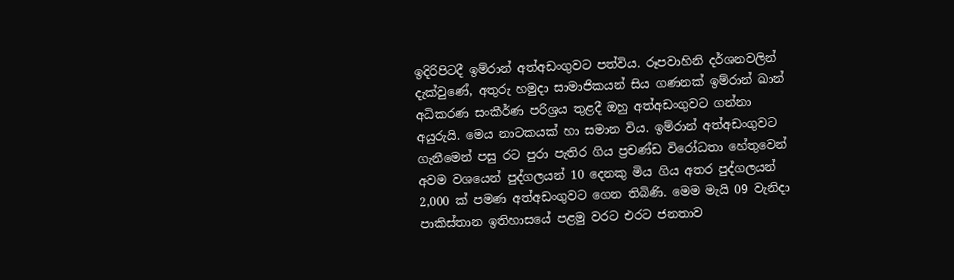ඉදිරිපිටදී ඉම්රාන් අත්අඩංගුවට පත්විය. රූපවාහිනි දර්ශනවලින් දැක්වුණේ, අතුරු හමුදා සාමාජිකයන් සිය ගණනක් ඉම්රාන් ඛාන් අධිකරණ සංකීර්ණ පරිශ්‍රය තුළදී ඔහු අත්අඩංගුවට ගන්නා අයුරුයි. මෙය නාටකයක් හා සමාන විය. ඉම්රාන් අත්අඩංගුවට ගැනීමෙන් පසු රට පුරා පැතිර ගිය ප්‍රචණ්ඩ විරෝධතා හේතුවෙන් අවම වශයෙන් පුද්ගලයන් 10 දෙනකු මිය ගිය අතර පුද්ගලයන් 2,000 ක් පමණ අත්අඩංගුවට ගෙන තිබිණි. මෙම මැයි 09 වැනිදා පාකිස්තාන ඉතිහාසයේ පළමු වරට එරට ජනතාව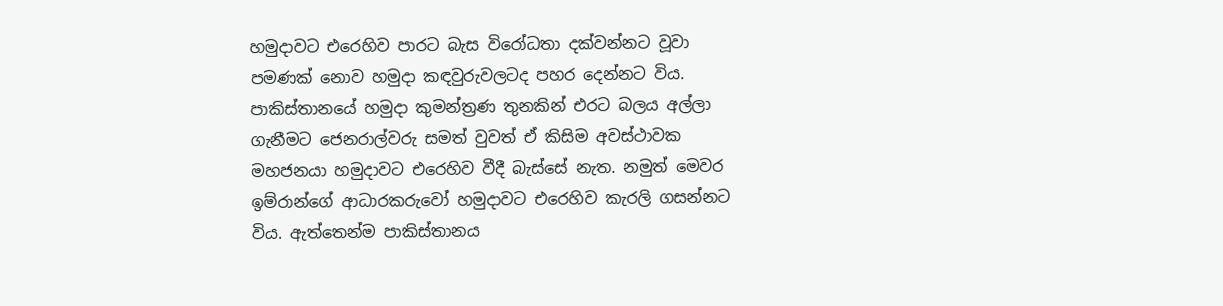හමුදාවට එරෙහිව පාරට බැස විරෝධතා දක්වන්නට වූවා පමණක් නොව හමුදා කඳවුරුවලටද පහර දෙන්නට විය. පාකිස්තානයේ හමුදා කුමන්ත්‍රණ තුනකින් එරට බලය අල්ලා ගැනීමට ජෙනරාල්වරු සමත් වුවත් ඒ කිසිම අවස්ථාවක මහජනයා හමුදාවට එරෙහිව වීදී බැස්සේ නැත. නමුත් මෙවර ඉම්රාන්ගේ ආධාරකරුවෝ හමුදාවට එරෙහිව කැරලි ගසන්නට විය. ඇත්තෙන්ම පාකිස්තානය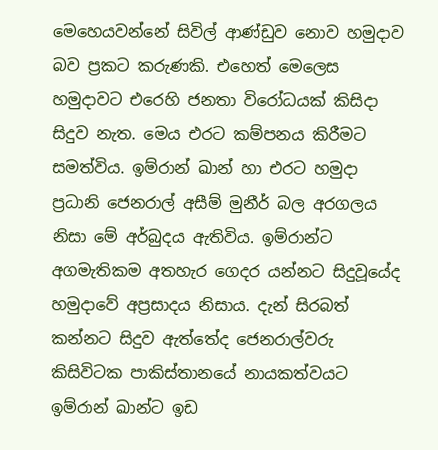මෙහෙයවන්නේ සිවිල් ආණ්ඩුව නොව හමුදාව බව ප්‍රකට කරුණකි. එහෙත් මෙලෙස හමුදාවට එරෙහි ජනතා විරෝධයක් කිසිදා සිදුව නැත. මෙය එරට කම්පනය කිරීමට සමත්විය. ඉම්රාන් ඛාන් හා එරට හමුදා ප්‍රධානි ජෙනරාල් අසීම් මුනීර් බල අරගලය නිසා මේ අර්බුදය ඇතිවිය. ඉම්රාන්ට අගමැතිකම අතහැර ගෙදර යන්නට සිදුවූයේද හමුදාවේ අප්‍රසාදය නිසාය. දැන් සිරබත් කන්නට සිදුව ඇත්තේද ජෙනරාල්වරු කිසිවිටක පාකිස්තානයේ නායකත්වයට ඉම්රාන් ඛාන්ට ඉඩ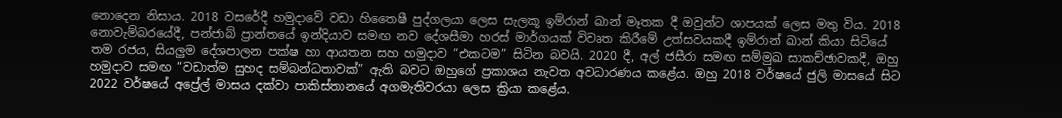නොදෙන නිසාය. 2018 වසරේදී හමුදාවේ වඩා හිතෛෂී පුද්ගලයා ලෙස සැලකූ ඉම්රාන් ඛාන් මෑතක දී ඔවුන්ට ශාපයක් ලෙස මතු විය. 2018 නොවැම්බරයේදී, පන්ජාබ් ප්‍රාන්තයේ ඉන්දියාව සමඟ නව දේශසීමා හරස් මාර්ගයක් විවෘත කිරීමේ උත්සවයකදී ඉම්රාන් ඛාන් කියා සිටියේ තම රජය, සියලුම දේශපාලන පක්ෂ හා ආයතන සහ හමුදාව “එකටම” සිටින බවයි. 2020 දී, අල් ජසීරා සමඟ සම්මුඛ සාකච්ඡාවකදී, ඔහු හමුදාව සමඟ “වඩාත්ම සුහද සම්බන්ධතාවක්” ඇති බවට ඔහුගේ ප්‍රකාශය නැවත අවධාරණය කළේය. ඔහු 2018 වර්ෂයේ ජුලි මාසයේ සිට 2022 වර්ෂයේ අප්‍රේල් මාසය දක්වා පාකිස්තානයේ අගමැතිවරයා ලෙස ක්‍රියා කළේය.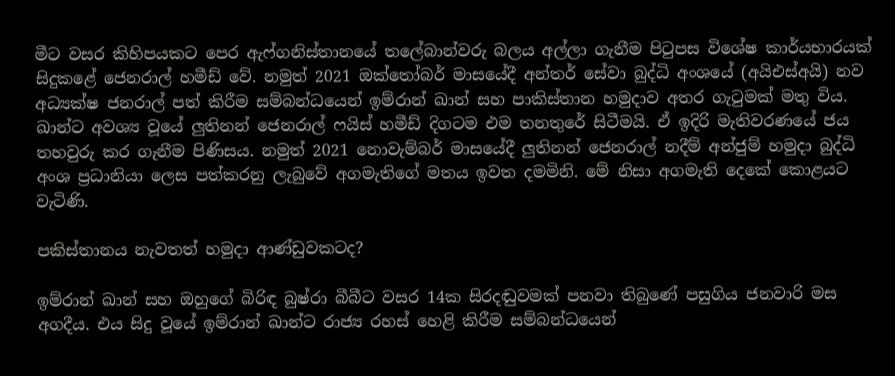මීට වසර කිහිපයකට පෙර ඇෆ්ගනිස්තානයේ තලේබාන්වරු බලය අල්ලා ගැනීම පිටුපස විශේෂ කාර්යභාරයක් සිදුකළේ ජෙනරාල් හමීඩ් වේ. නමුත් 2021 ඔක්තෝබර් මාසයේදී අන්තර් සේවා බුද්ධි අංශයේ (අයිඑස්අයි) නව අධ්‍යක්ෂ ජනරාල් පත් කිරීම සම්බන්ධයෙන් ඉම්රාන් ඛාන් සහ පාකිස්තාන හමුදාව අතර ගැටුමක් මතු විය. ඛාන්ට අවශ්‍ය වූයේ ලුතිනන් ජෙනරාල් ෆයිස් හමීඩ් දිගටම එම තනතුරේ සිටීමයි. ඒ ඉදිරි මැතිවරණයේ ජය තහවුරු කර ගැනීම පිණිසය. නමුත් 2021 නොවැම්බර් මාසයේදී ලුතිනන් ජෙනරාල් නදීම් අන්ජුම් හමුදා බුද්ධි අංශ ප්‍රධානියා ලෙස පත්කරනු ලැබුවේ අගමැතිගේ මතය ඉවත දමමිනි. මේ නිසා අගමැති දෙකේ කොළයට වැටිණි.

පකිස්තානය නැවතත් හමුදා ආණ්ඩුවකටද?

ඉම්රාන් ඛාන් සහ ඔහුගේ බිරිඳ බුෂ්රා බීබීට වසර 14ක සිරදඬුවමක් පනවා තිබුණේ පසුගිය ජනවාරි මස අගදීය. එය සිදු වූයේ ඉම්රාන් ඛාන්ට රාජ්‍ය රහස් හෙළි කිරීම සම්බන්ධයෙන්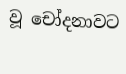වූ චෝදනාවට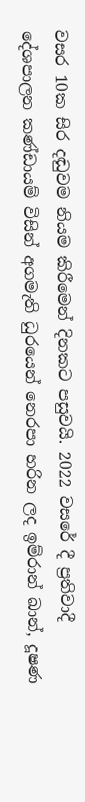වසර 10ක සිර දඬුවම නියම කිරීමෙන් දිනකට පසුවයි. 2022 වසරේ දී ප්‍රතිවාදී දේශපාලන කණ්ඩායම් විසින් අගමැති ධුරයෙන් නෙරපා හරින ලද ඉම්රාන් ඛාන්, දූෂණ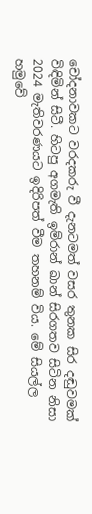චෝදනාවකට වරදකරු වී දැනටමත් වසර තුනක සිර දඬුවමක් විඳිමින් සිටී. හිටපු අගමැති ඉම්රාන් ඛාන් සිරගතව සිටින නිසා 2024 මැතිවරණයට ඉදිරිපත් වීම තහනම් විය. මේ සියල්ල හමුවේ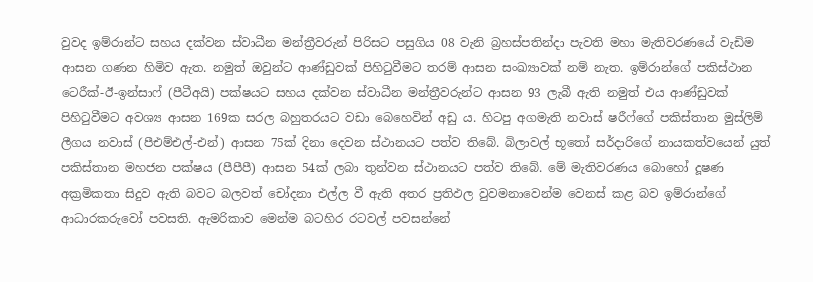වුවද ඉම්රාන්ට සහය දක්වන ස්වාධීන මන්ත්‍රීවරුන් පිරිසට පසුගිය 08 වැනි බ්‍රහස්පතින්දා පැවති මහා මැතිවරණයේ වැඩිම ආසන ගණන හිමිව ඇත. නමුත් ඔවුන්ට ආණ්ඩුවක් පිහිටුවීමට තරම් ආසන සංඛ්‍යාවක් නම් නැත. ඉම්රාන්ගේ පකිස්ථාන ටෙරීක්-ඊ-ඉන්සාෆ් (පීටීඅයි) පක්ෂයට සහය දක්වන ස්වාධීන මන්ත්‍රීවරුන්ට ආසන 93 ලැබී ඇති නමුත් එය ආණ්ඩුවක් පිහිටුවීමට අවශ්‍ය ආසන 169ක සරල බහුතරයට වඩා බෙහෙවින් අඩු ය. හිටපු අගමැති නවාස් ෂරීෆ්ගේ පකිස්තාන මුස්ලිම් ලීගය නවාස් (පීඑම්එල්-එන්) ආසන 75ක් දිනා දෙවන ස්ථානයට පත්ව තිබේ. බිලාවල් භූතෝ සර්දාරිගේ නායකත්වයෙන් යුත් පකිස්තාන මහජන පක්ෂය (පීපීපී) ආසන 54ක් ලබා තුන්වන ස්ථානයට පත්ව තිබේ. මේ මැතිවරණය බොහෝ දූෂණ අක්‍රමිකතා සිදුව ඇති බවට බලවත් චෝදනා එල්ල වී ඇති අතර ප්‍රතිඵල වුවමනාවෙන්ම වෙනස් කළ බව ඉම්රාන්ගේ ආධාරකරුවෝ පවසති. ඇමරිකාව මෙන්ම බටහිර රටවල් පවසන්නේ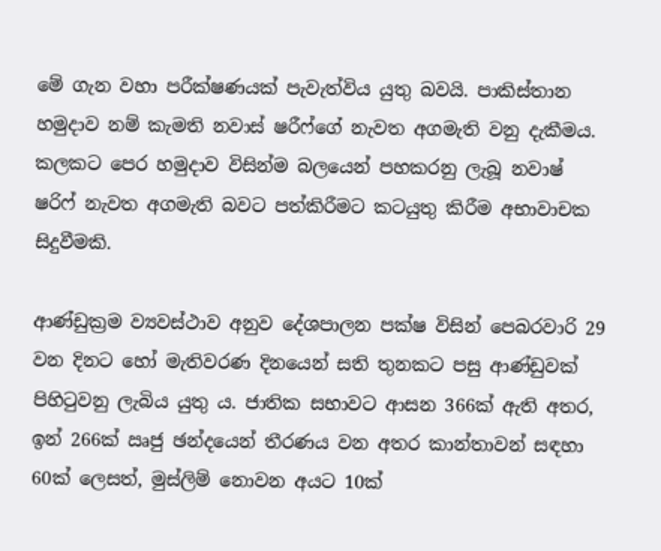මේ ගැන වහා පරීක්ෂණයක් පැවැත්විය යුතු බවයි. පාකිස්තාන හමුදාව නම් කැමති නවාස් ෂරීෆ්ගේ නැවත අගමැති වනු දැකීමය. කලකට පෙර හමුදාව විසින්ම බලයෙන් පහකරනු ලැබූ නවාෂ් ෂරිෆ් නැවත අගමැති බවට පත්කිරීමට කටයුතු කිරීම අභාවාචක සිදුවීමකි.

ආණ්ඩුක්‍රම ව්‍යවස්ථාව අනුව දේශපාලන පක්ෂ විසින් පෙබරවාරි 29 වන දිනට හෝ මැතිවරණ දිනයෙන් සති තුනකට පසු ආණ්ඩුවක් පිහිටුවනු ලැබිය යුතු ය. ජාතික සභාවට ආසන 366ක් ඇති අතර, ඉන් 266ක් ඍජු ඡන්දයෙන් තීරණය වන අතර කාන්තාවන් සඳහා 60ක් ලෙසත්, මුස්ලිම් නොවන අයට 10ක්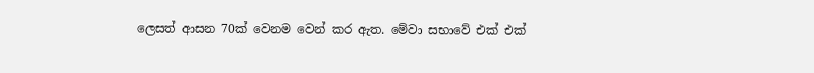ලෙසත් ආසන 70ක් වෙනම වෙන් කර ඇත. මේවා සභාවේ එක් එක්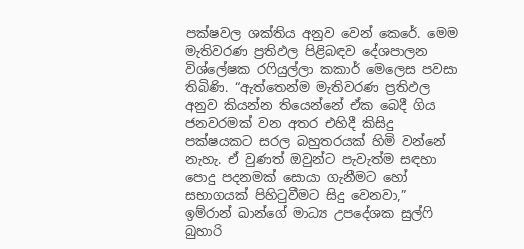පක්ෂවල ශක්තිය අනුව වෙන් කෙරේ. මෙම මැතිවරණ ප්‍රතිඵල පිළිබඳව දේශපාලන විශ්ලේෂක රෆියුල්ලා කකාර් මෙලෙස පවසා තිබිණි. “ඇත්තෙන්ම මැතිවරණ ප්‍රතිඵල අනුව කියන්න තියෙන්නේ ඒක බෙදී ගිය ජනවරමක් වන අතර එහිදී කිසිදු පක්ෂයකට සරල බහුතරයක් හිමි වන්නේ නැහැ. ඒ වුණත් ඔවුන්ට පැවැත්ම සඳහා පොදු පදනමක් සොයා ගැනීමට හෝ සභාගයක් පිහිටුවීමට සිදු වෙනවා,” ඉම්රාන් ඛාන්ගේ මාධ්‍ය උපදේශක සුල්ෆි බුහාරි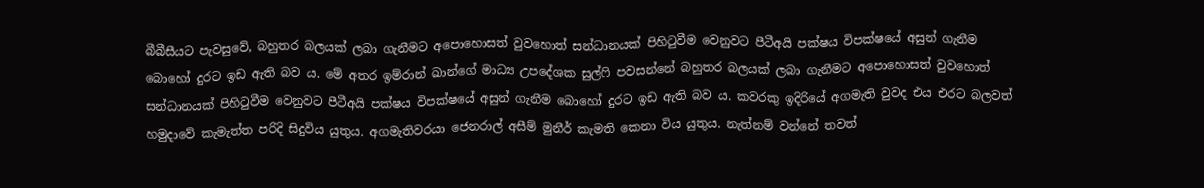බීබීසීයට පැවසුවේ, බහුතර බලයක් ලබා ගැනීමට අපොහොසත් වුවහොත් සන්ධානයක් පිහිටුවීම වෙනුවට පීටීඅයි පක්ෂය විපක්ෂයේ අසුන් ගැනීම බොහෝ දුරට ඉඩ ඇති බව ය. මේ අතර ඉම්රාන් ඛාන්ගේ මාධ්‍ය උපදේශක සුල්ෆි පවසන්නේ බහුතර බලයක් ලබා ගැනීමට අපොහොසත් වුවහොත් සන්ධානයක් පිහිටුවීම වෙනුවට පීටීඅයි පක්ෂය විපක්ෂයේ අසුන් ගැනීම බොහෝ දුරට ඉඩ ඇති බව ය. කවරකු ඉදිරියේ අගමැති වුවද එය එරට බලවත් හමුදාවේ කැමැත්ත පරිදි සිදුවිය යුතුය. අගමැතිවරයා ජෙනරාල් අසීම් මුනීර් කැමති කෙනා විය යුතුය. නැත්නම් වන්නේ තවත්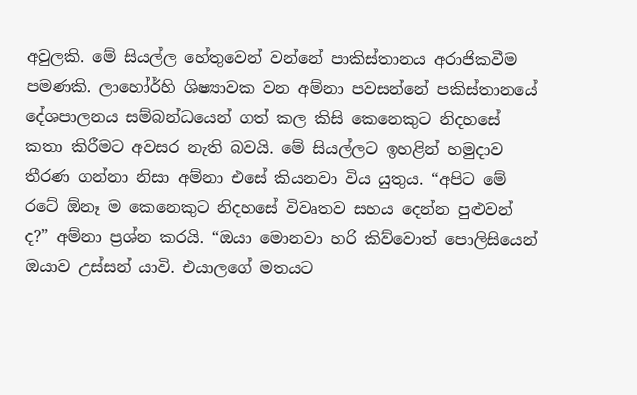අවුලකි. මේ සියල්ල හේතුවෙන් වන්නේ පාකිස්තානය අරාජිකවීම පමණකි. ලාහෝර්හි ශිෂ්‍යාවක වන අම්නා පවසන්නේ පකිස්තානයේ දේශපාලනය සම්බන්ධයෙන් ගත් කල කිසි කෙනෙකුට නිදහසේ කතා කිරීමට අවසර නැති බවයි. මේ සියල්ලට ඉහළින් හමුදාව තීරණ ගන්නා නිසා අම්නා එසේ කියනවා විය යුතුය. “අපිට මේ රටේ ඕනෑ ම කෙනෙකුට නිදහසේ විවෘතව සහය දෙන්න පුළුවන් ද?” අම්නා ප්‍රශ්න කරයි. “ඔයා මොනවා හරි කිව්වොත් පොලිසියෙන් ඔයාව උස්සන් යාවි. එයාලගේ මතයට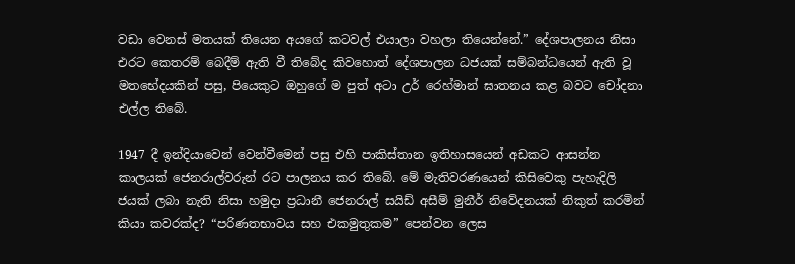වඩා වෙනස් මතයක් තියෙන අයගේ කටවල් එයාලා වහලා තියෙන්නේ.” දේශපාලනය නිසා එරට කෙතරම් බෙදීම් ඇති වී තිබේද කිවහොත් දේශපාලන ධජයක් සම්බන්ධයෙන් ඇති වූ මතභේදයකින් පසු, පියෙකුට ඔහුගේ ම පුත් අටා උර් රෙහ්මාන් ඝාතනය කළ බවට චෝදනා එල්ල තිබේ.

1947 දී ඉන්දියාවෙන් වෙන්වීමෙන් පසු එහි පාකිස්තාන ඉතිහාසයෙන් අඩකට ආසන්න කාලයක් ජෙනරාල්වරුන් රට පාලනය කර තිබේ. මේ මැතිවරණයෙන් කිසිවෙකු පැහැදිලි ජයක් ලබා නැති නිසා හමුදා ප්‍රධානී ජෙනරාල් සයිඩ් අසීම් මුනීර් නිවේදනයක් නිකුත් කරමින් කියා කවරක්ද? “පරිණතභාවය සහ එකමුතුකම” පෙන්වන ලෙස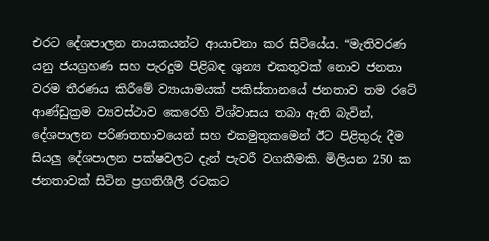එරට දේශපාලන නායකයන්ට ආයාචනා කර සිටියේය. “මැතිවරණ යනු ජයග්‍රහණ සහ පැරදුම පිළිබඳ ශුන්‍ය එකතුවක් නොව ජනතා වරම තීරණය කිරීමේ ව්‍යායාමයක් පකිස්තානයේ ජනතාව තම රටේ ආණ්ඩුක්‍රම ව්‍යවස්ථාව කෙරෙහි විශ්වාසය තබා ඇති බැවින්, දේශපාලන පරිණතභාවයෙන් සහ එකමුතුකමෙන් ඊට පිළිතුරු දීම සියලු දේශපාලන පක්ෂවලට දැන් පැවරී වගකීමකි. මිලියන 250 ක ජනතාවක් සිටින ප්‍රගතිශීලී රටකට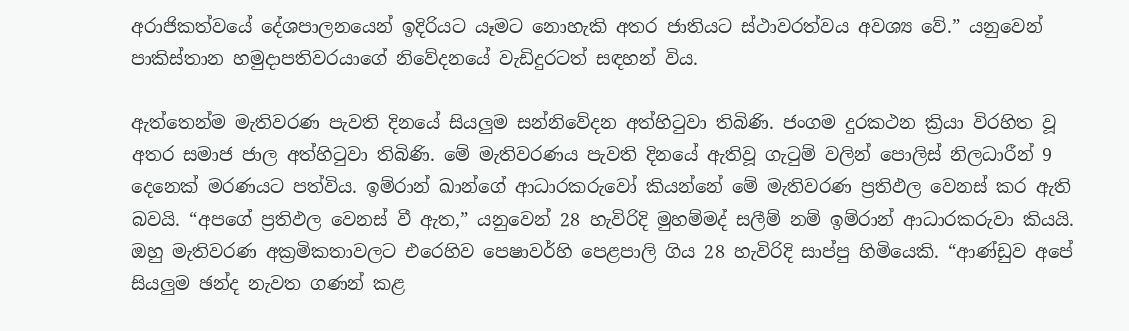අරාජිකත්වයේ දේශපාලනයෙන් ඉදිරියට යෑමට නොහැකි අතර ජාතියට ස්ථාවරත්වය අවශ්‍ය වේ.” යනුවෙන් පාකිස්තාන හමුදාපතිවරයාගේ නිවේදනයේ වැඩිදුරටත් සඳහන් විය.

ඇත්තෙන්ම මැතිවරණ පැවති දිනයේ සියලුම සන්නිවේදන අත්හිටුවා තිබිණි. ජංගම දුරකථන ක්‍රියා විරහිත වූ අතර සමාජ ජාල අත්හිටුවා තිබිණි. මේ මැතිවරණය පැවති දිනයේ ඇතිවූ ගැටුම් වලින් පොලිස් නිලධාරීන් 9 දෙනෙක් මරණයට පත්විය. ඉම්රාන් ඛාන්ගේ ආධාරකරුවෝ කියන්නේ මේ මැතිවරණ ප්‍රතිඵල වෙනස් කර ඇති බවයි. “අපගේ ප්‍රතිඵල වෙනස් වී ඇත,” යනුවෙන් 28 හැවිරිදි මුහම්මද් සලීම් නම් ඉම්රාන් ආධාරකරුවා කියයි. ඔහු මැතිවරණ අක්‍රමිකතාවලට එරෙහිව පෙෂාවර්හි පෙළපාලි ගිය 28 හැවිරිදි සාප්පු හිමියෙකි. “ආණ්ඩුව අපේ සියලුම ඡන්ද නැවත ගණන් කළ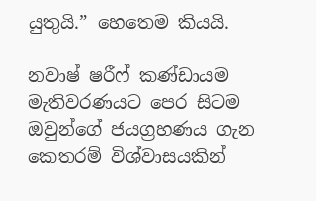යුතුයි.” හෙතෙම කියයි.

නවාෂ් ෂරීෆ් කණ්ඩායම මැතිවරණයට පෙර සිටම ඔවුන්ගේ ජයග්‍රහණය ගැන කෙතරම් විශ්වාසයකින්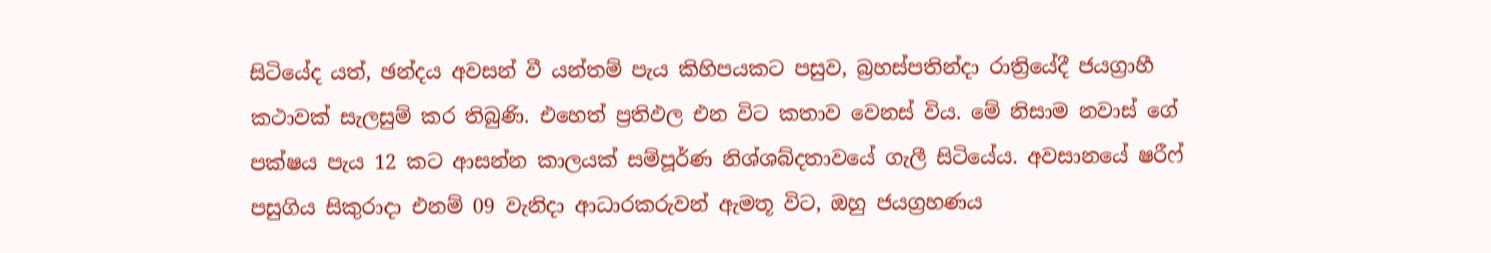සිටියේද යත්, ඡන්දය අවසන් වී යන්තම් පැය කිහිපයකට පසුව, බ්‍රහස්පතින්දා රාත්‍රියේදී ජයග්‍රාහී කථාවක් සැලසුම් කර තිබුණි. එහෙත් ප්‍රතිඵල එන විට කතාව වෙනස් විය. මේ නිසාම නවාස් ගේ පක්ෂය පැය 12 කට ආසන්න කාලයක් සම්පූර්ණ නිශ්ශබ්දතාවයේ ගැලී සිටියේය. අවසානයේ ෂරීෆ් පසුගිය සිකුරාදා එනම් 09 වැනිදා ආධාරකරුවන් ඇමතූ විට, ඔහු ජයග්‍රහණය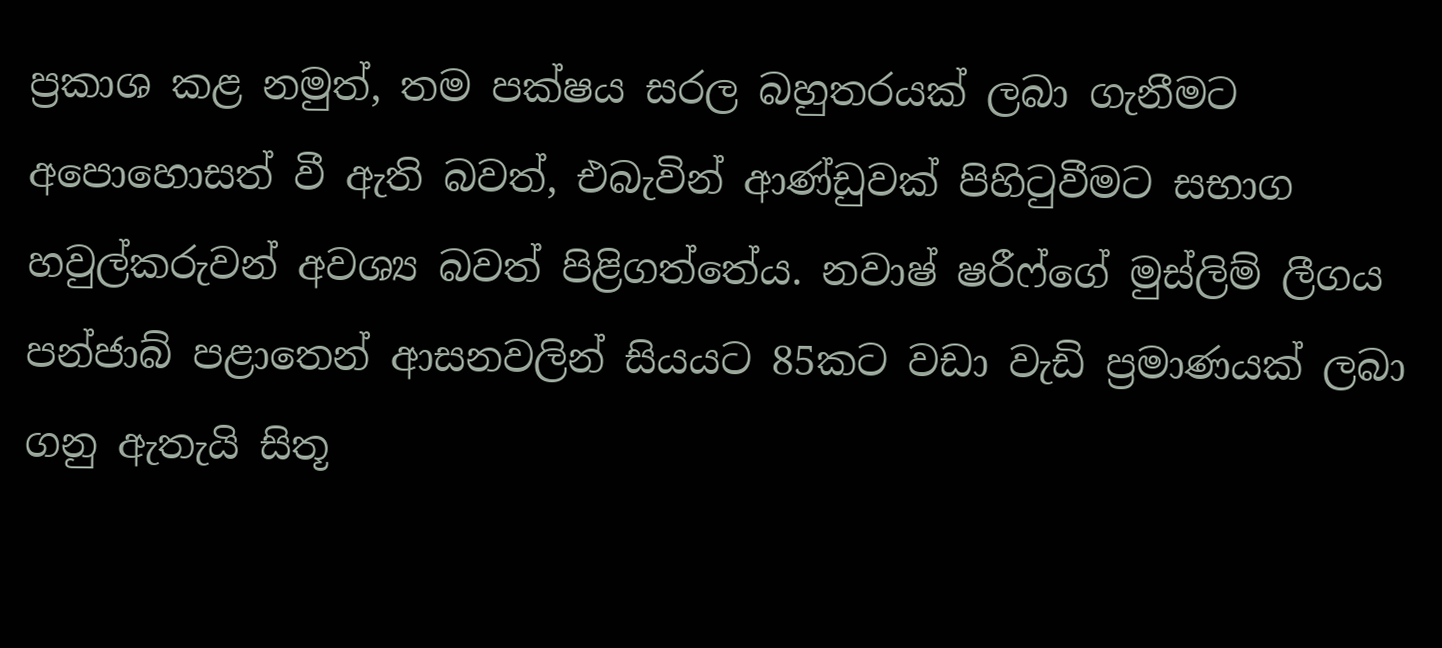ප්‍රකාශ කළ නමුත්, තම පක්ෂය සරල බහුතරයක් ලබා ගැනීමට අපොහොසත් වී ඇති බවත්, එබැවින් ආණ්ඩුවක් පිහිටුවීමට සභාග හවුල්කරුවන් අවශ්‍ය බවත් පිළිගත්තේය. නවාෂ් ෂරීෆ්ගේ මුස්ලිම් ලීගය පන්ජාබ් පළාතෙන් ආසනවලින් සියයට 85කට වඩා වැඩි ප්‍රමාණයක් ලබා ගනු ඇතැයි සිතූ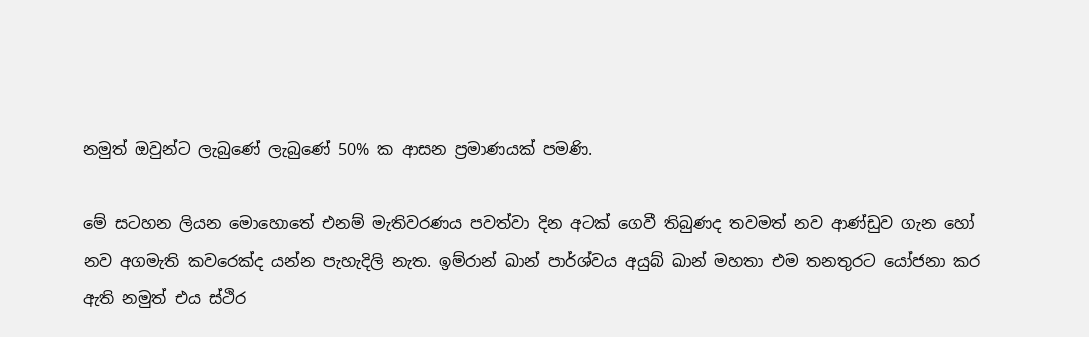නමුත් ඔවුන්ට ලැබුණේ ලැබුණේ 50% ක ආසන ප්‍රමාණයක් පමණි.

මේ සටහන ලියන මොහොතේ එනම් මැතිවරණය පවත්වා දින අටක් ගෙවී තිබුණද තවමත් නව ආණ්ඩුව ගැන හෝ නව අගමැති කවරෙක්ද යන්න පැහැදිලි නැත. ඉම්රාන් ඛාන් පාර්ශ්වය අයුබ් ඛාන් මහතා එම තනතුරට යෝජනා කර ඇති නමුත් එය ස්ථිර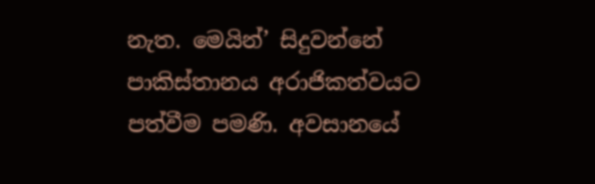නැත. මෙයින්’ සිදුවන්නේ පාකිස්තානය අරාජිකත්වයට පත්වීම පමණි. අවසානයේ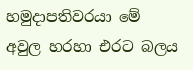හමුදාපතිවරයා මේ අවුල හරහා එරට බලය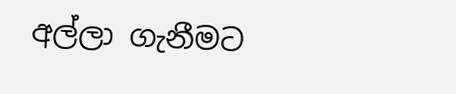අල්ලා ගැනීමට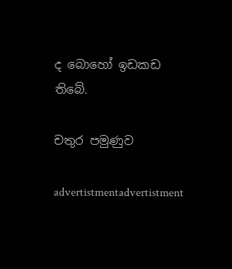ද බොහෝ ඉඩකඩ තිබේ.

චතුර පමුණුව

advertistmentadvertistment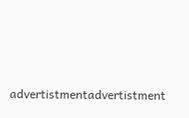advertistmentadvertistment